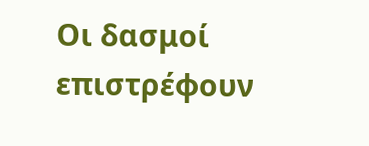Οι δασμοί επιστρέφουν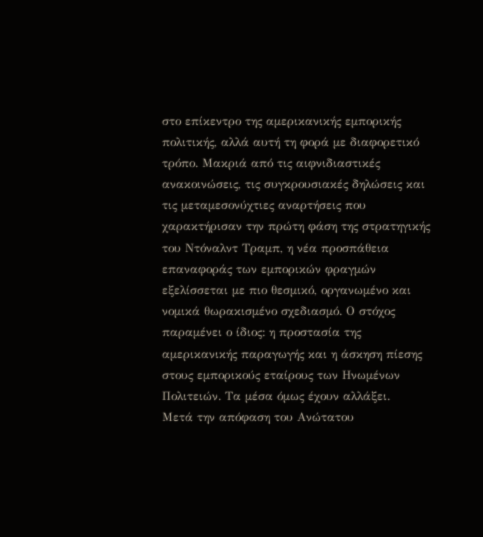στο επίκεντρο της αμερικανικής εμπορικής πολιτικής, αλλά αυτή τη φορά με διαφορετικό τρόπο. Μακριά από τις αιφνιδιαστικές ανακοινώσεις, τις συγκρουσιακές δηλώσεις και τις μεταμεσονύχτιες αναρτήσεις που χαρακτήρισαν την πρώτη φάση της στρατηγικής του Ντόναλντ Τραμπ, η νέα προσπάθεια επαναφοράς των εμπορικών φραγμών εξελίσσεται με πιο θεσμικό, οργανωμένο και νομικά θωρακισμένο σχεδιασμό. Ο στόχος παραμένει ο ίδιος: η προστασία της αμερικανικής παραγωγής και η άσκηση πίεσης στους εμπορικούς εταίρους των Ηνωμένων Πολιτειών. Τα μέσα όμως έχουν αλλάξει.
Μετά την απόφαση του Ανώτατου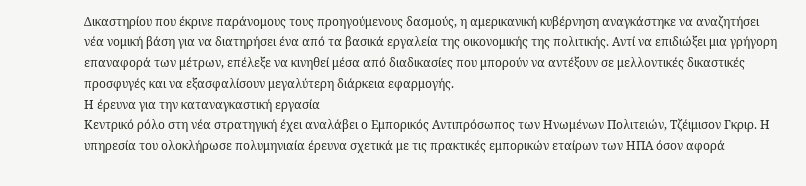Δικαστηρίου που έκρινε παράνομους τους προηγούμενους δασμούς, η αμερικανική κυβέρνηση αναγκάστηκε να αναζητήσει νέα νομική βάση για να διατηρήσει ένα από τα βασικά εργαλεία της οικονομικής της πολιτικής. Αντί να επιδιώξει μια γρήγορη επαναφορά των μέτρων, επέλεξε να κινηθεί μέσα από διαδικασίες που μπορούν να αντέξουν σε μελλοντικές δικαστικές προσφυγές και να εξασφαλίσουν μεγαλύτερη διάρκεια εφαρμογής.
Η έρευνα για την καταναγκαστική εργασία
Κεντρικό ρόλο στη νέα στρατηγική έχει αναλάβει ο Εμπορικός Αντιπρόσωπος των Ηνωμένων Πολιτειών, Τζέιμισον Γκριρ. Η υπηρεσία του ολοκλήρωσε πολυμηνιαία έρευνα σχετικά με τις πρακτικές εμπορικών εταίρων των ΗΠΑ όσον αφορά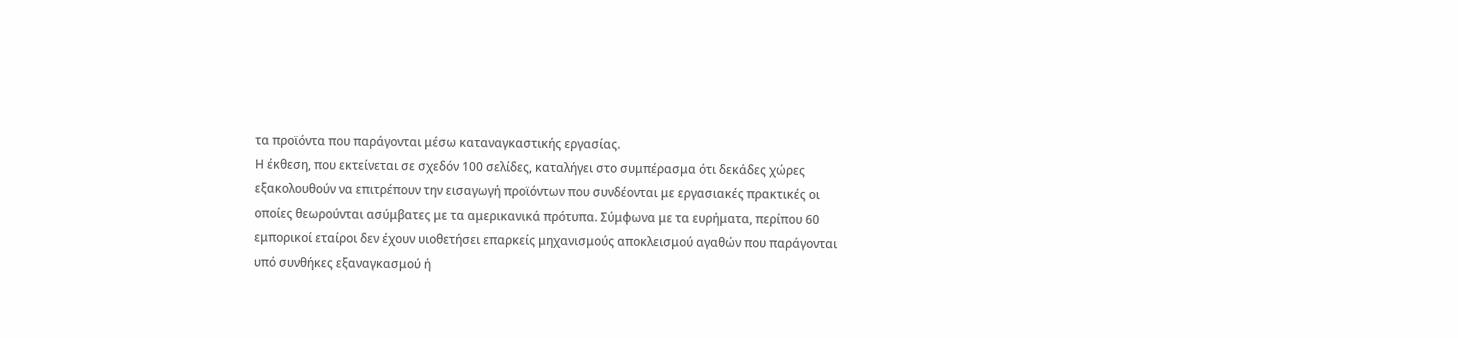τα προϊόντα που παράγονται μέσω καταναγκαστικής εργασίας.
Η έκθεση, που εκτείνεται σε σχεδόν 100 σελίδες, καταλήγει στο συμπέρασμα ότι δεκάδες χώρες εξακολουθούν να επιτρέπουν την εισαγωγή προϊόντων που συνδέονται με εργασιακές πρακτικές οι οποίες θεωρούνται ασύμβατες με τα αμερικανικά πρότυπα. Σύμφωνα με τα ευρήματα, περίπου 60 εμπορικοί εταίροι δεν έχουν υιοθετήσει επαρκείς μηχανισμούς αποκλεισμού αγαθών που παράγονται υπό συνθήκες εξαναγκασμού ή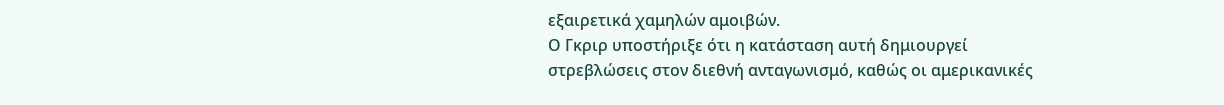εξαιρετικά χαμηλών αμοιβών.
Ο Γκριρ υποστήριξε ότι η κατάσταση αυτή δημιουργεί στρεβλώσεις στον διεθνή ανταγωνισμό, καθώς οι αμερικανικές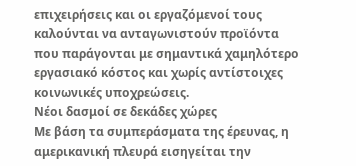επιχειρήσεις και οι εργαζόμενοί τους καλούνται να ανταγωνιστούν προϊόντα που παράγονται με σημαντικά χαμηλότερο εργασιακό κόστος και χωρίς αντίστοιχες κοινωνικές υποχρεώσεις.
Νέοι δασμοί σε δεκάδες χώρες
Με βάση τα συμπεράσματα της έρευνας, η αμερικανική πλευρά εισηγείται την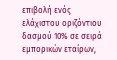επιβολή ενός ελάχιστου οριζόντιου δασμού 10% σε σειρά εμπορικών εταίρων,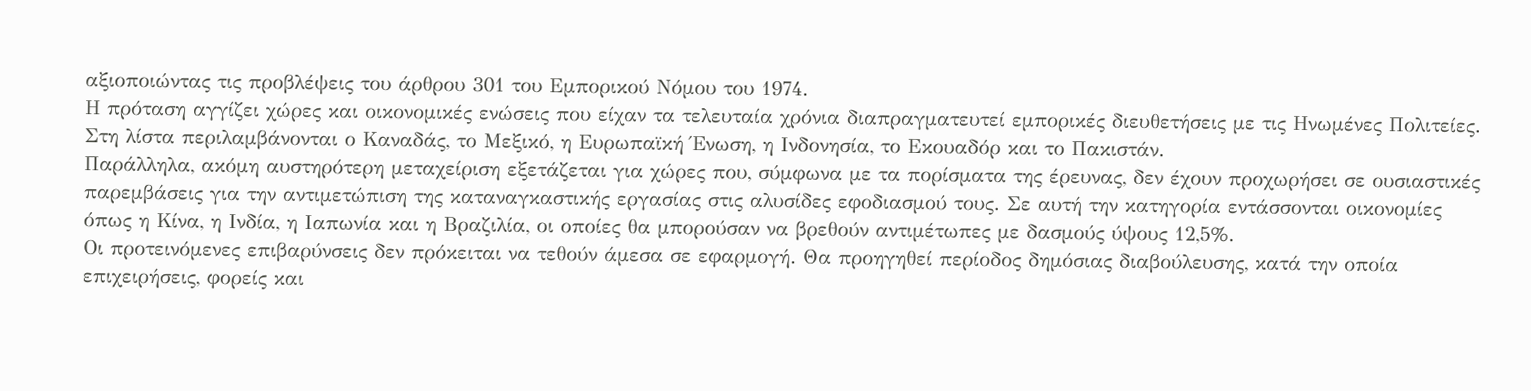αξιοποιώντας τις προβλέψεις του άρθρου 301 του Εμπορικού Νόμου του 1974.
Η πρόταση αγγίζει χώρες και οικονομικές ενώσεις που είχαν τα τελευταία χρόνια διαπραγματευτεί εμπορικές διευθετήσεις με τις Ηνωμένες Πολιτείες. Στη λίστα περιλαμβάνονται ο Καναδάς, το Μεξικό, η Ευρωπαϊκή Ένωση, η Ινδονησία, το Εκουαδόρ και το Πακιστάν.
Παράλληλα, ακόμη αυστηρότερη μεταχείριση εξετάζεται για χώρες που, σύμφωνα με τα πορίσματα της έρευνας, δεν έχουν προχωρήσει σε ουσιαστικές παρεμβάσεις για την αντιμετώπιση της καταναγκαστικής εργασίας στις αλυσίδες εφοδιασμού τους. Σε αυτή την κατηγορία εντάσσονται οικονομίες όπως η Κίνα, η Ινδία, η Ιαπωνία και η Βραζιλία, οι οποίες θα μπορούσαν να βρεθούν αντιμέτωπες με δασμούς ύψους 12,5%.
Οι προτεινόμενες επιβαρύνσεις δεν πρόκειται να τεθούν άμεσα σε εφαρμογή. Θα προηγηθεί περίοδος δημόσιας διαβούλευσης, κατά την οποία επιχειρήσεις, φορείς και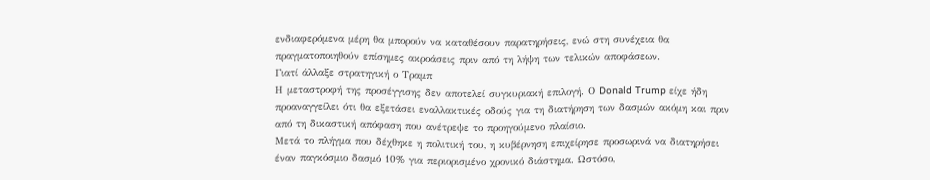ενδιαφερόμενα μέρη θα μπορούν να καταθέσουν παρατηρήσεις, ενώ στη συνέχεια θα πραγματοποιηθούν επίσημες ακροάσεις πριν από τη λήψη των τελικών αποφάσεων.
Γιατί άλλαξε στρατηγική ο Τραμπ
Η μεταστροφή της προσέγγισης δεν αποτελεί συγκυριακή επιλογή. Ο Donald Trump είχε ήδη προαναγγείλει ότι θα εξετάσει εναλλακτικές οδούς για τη διατήρηση των δασμών ακόμη και πριν από τη δικαστική απόφαση που ανέτρεψε το προηγούμενο πλαίσιο.
Μετά το πλήγμα που δέχθηκε η πολιτική του, η κυβέρνηση επιχείρησε προσωρινά να διατηρήσει έναν παγκόσμιο δασμό 10% για περιορισμένο χρονικό διάστημα. Ωστόσο,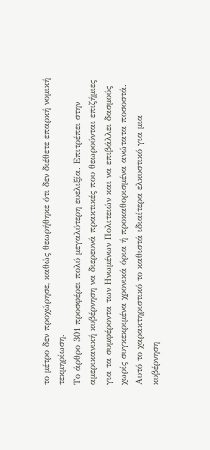το μέτρο δεν προχώρησε, καθώς θεωρήθηκε ότι δεν διέθετε επαρκή νομική τεκμηρίωση.
Το άρθρο 301 προσφέρει πολύ μεγαλύτερη ευελιξία. Επιτρέπει στην αμερικανική κυβέρνηση να διερευνά πρακτικές που θεωρούνται επιζήμιες για τα συμφέροντα των Ηνωμένων Πολιτειών και να επιβάλλει δασμούς χωρίς συγκεκριμένα χρονικά όρια ή προκαθορισμένα ανώτατα ποσοστά. Αυτό το χαρακτηριστικό το καθιστά ιδιαίτερα ελκυστικό για μια κυβέρνηση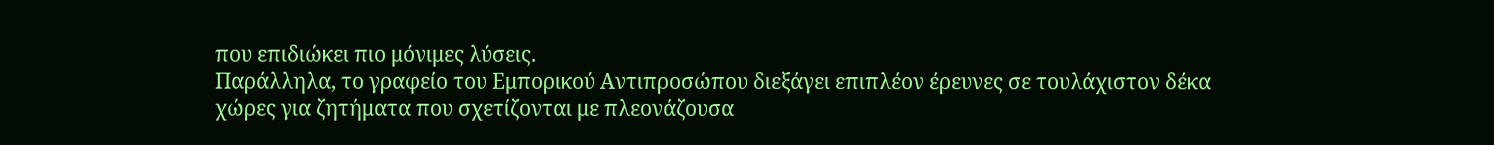που επιδιώκει πιο μόνιμες λύσεις.
Παράλληλα, το γραφείο του Εμπορικού Αντιπροσώπου διεξάγει επιπλέον έρευνες σε τουλάχιστον δέκα χώρες για ζητήματα που σχετίζονται με πλεονάζουσα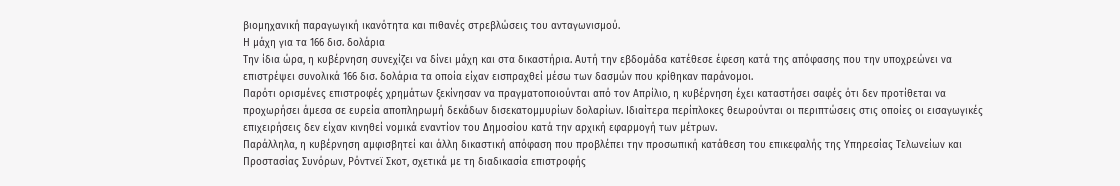βιομηχανική παραγωγική ικανότητα και πιθανές στρεβλώσεις του ανταγωνισμού.
Η μάχη για τα 166 δισ. δολάρια
Την ίδια ώρα, η κυβέρνηση συνεχίζει να δίνει μάχη και στα δικαστήρια. Αυτή την εβδομάδα κατέθεσε έφεση κατά της απόφασης που την υποχρεώνει να επιστρέψει συνολικά 166 δισ. δολάρια τα οποία είχαν εισπραχθεί μέσω των δασμών που κρίθηκαν παράνομοι.
Παρότι ορισμένες επιστροφές χρημάτων ξεκίνησαν να πραγματοποιούνται από τον Απρίλιο, η κυβέρνηση έχει καταστήσει σαφές ότι δεν προτίθεται να προχωρήσει άμεσα σε ευρεία αποπληρωμή δεκάδων δισεκατομμυρίων δολαρίων. Ιδιαίτερα περίπλοκες θεωρούνται οι περιπτώσεις στις οποίες οι εισαγωγικές επιχειρήσεις δεν είχαν κινηθεί νομικά εναντίον του Δημοσίου κατά την αρχική εφαρμογή των μέτρων.
Παράλληλα, η κυβέρνηση αμφισβητεί και άλλη δικαστική απόφαση που προβλέπει την προσωπική κατάθεση του επικεφαλής της Υπηρεσίας Τελωνείων και Προστασίας Συνόρων, Ρόντνεϊ Σκοτ, σχετικά με τη διαδικασία επιστροφής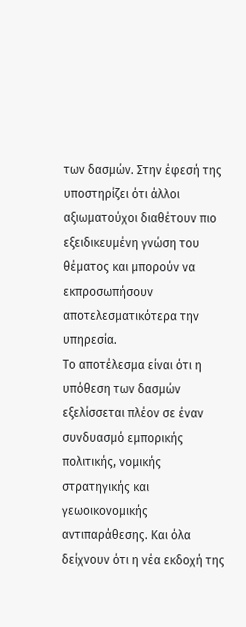των δασμών. Στην έφεσή της υποστηρίζει ότι άλλοι αξιωματούχοι διαθέτουν πιο εξειδικευμένη γνώση του θέματος και μπορούν να εκπροσωπήσουν αποτελεσματικότερα την υπηρεσία.
Το αποτέλεσμα είναι ότι η υπόθεση των δασμών εξελίσσεται πλέον σε έναν συνδυασμό εμπορικής πολιτικής, νομικής στρατηγικής και γεωοικονομικής αντιπαράθεσης. Και όλα δείχνουν ότι η νέα εκδοχή της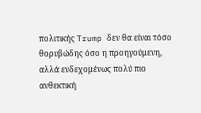πολιτικής Trump δεν θα είναι τόσο θορυβώδης όσο η προηγούμενη, αλλά ενδεχομένως πολύ πιο ανθεκτική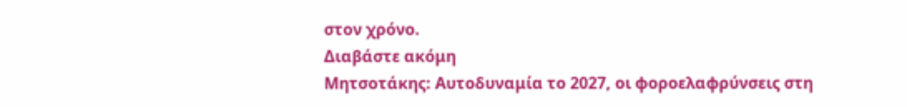στον χρόνο.
Διαβάστε ακόμη
Μητσοτάκης: Αυτοδυναμία το 2027, οι φοροελαφρύνσεις στη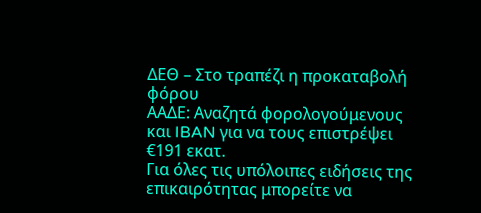ΔΕΘ – Στο τραπέζι η προκαταβολή φόρου
ΑΑΔΕ: Αναζητά φορολογούμενους και IBAN για να τους επιστρέψει €191 εκατ.
Για όλες τις υπόλοιπες ειδήσεις της επικαιρότητας μπορείτε να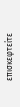επισκεφτείτε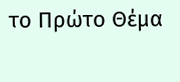το Πρώτο Θέμα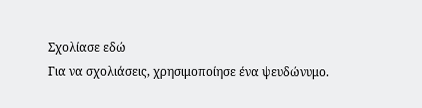Σχολίασε εδώ
Για να σχολιάσεις, χρησιμοποίησε ένα ψευδώνυμο.